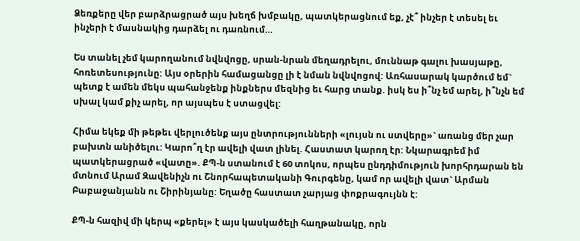Ձեռքերը վեր բարձրացրած այս խեղճ խմբակը, պատկերացնում եք, չէ՞ ինչեր է տեսել եւ ինչերի է մասնակից դարձել ու դառնում…

Ես տանել չեմ կարողանում նվնվոցը, սրան-նրան մեղադրելու, մուննաթ գալու խասյաթը, հոռետեսությունը: Այս օրերին համացանցը լի է նման նվնվոցով: Առհասարակ կարծում եմ` պետք է ամեն մեկս պահանջենք ինքներս մեզնից եւ հարց տանք. իսկ ես ի՞նչ եմ արել, ի՞նչն եմ սխալ կամ քիչ արել, որ այսպես է ստացվել:

Հիմա եկեք մի թեթեւ վերլուծենք այս ընտրությունների «լույսն ու ստվերը»` առանց մեր չար բախտն անիծելու: Կարո՞ղ էր ավելի վատ լինել. Հաստատ կարող էր: Նկարագրեմ իմ պատկերացրած «վատը». ՔՊ-ն ստանում է 60 տոկոս, որպես ընդդիմություն խորհրդարան են մտնում Արամ Զավենիչն ու Շնորհապետականի Գուրգենը, կամ որ ավելի վատ` Արման Բաբաջանյանն ու Շիրինյանը: Եղածը հաստատ չարյաց փոքրագույնն է:

ՔՊ-ն հազիվ մի կերպ «քերել» է այս կասկածելի հաղթանակը, որն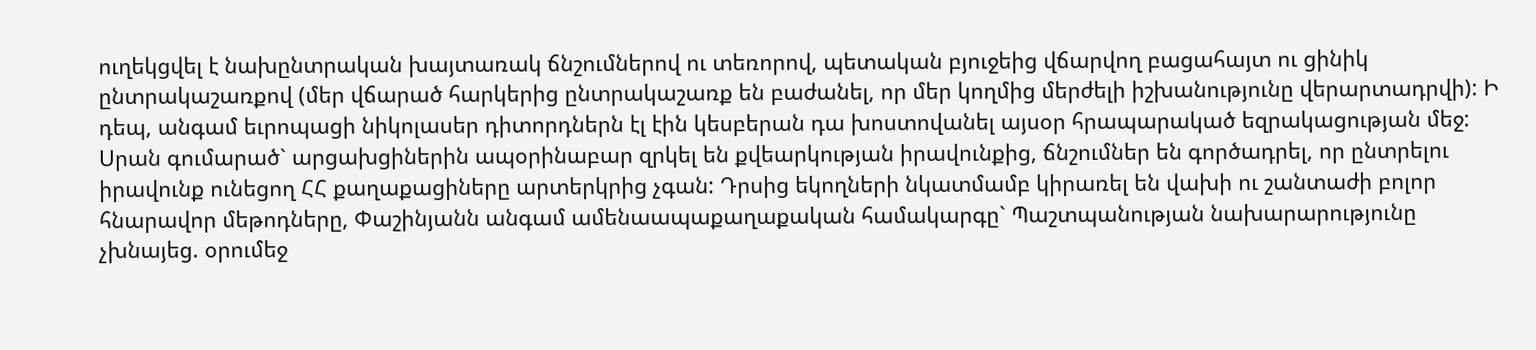ուղեկցվել է նախընտրական խայտառակ ճնշումներով ու տեռորով, պետական բյուջեից վճարվող բացահայտ ու ցինիկ ընտրակաշառքով (մեր վճարած հարկերից ընտրակաշառք են բաժանել, որ մեր կողմից մերժելի իշխանությունը վերարտադրվի): Ի դեպ, անգամ եւրոպացի նիկոլասեր դիտորդներն էլ էին կեսբերան դա խոստովանել այսօր հրապարակած եզրակացության մեջ:
Սրան գումարած` արցախցիներին ապօրինաբար զրկել են քվեարկության իրավունքից, ճնշումներ են գործադրել, որ ընտրելու իրավունք ունեցող ՀՀ քաղաքացիները արտերկրից չգան: Դրսից եկողների նկատմամբ կիրառել են վախի ու շանտաժի բոլոր հնարավոր մեթոդները, Փաշինյանն անգամ ամենաապաքաղաքական համակարգը` Պաշտպանության նախարարությունը չխնայեց. օրումեջ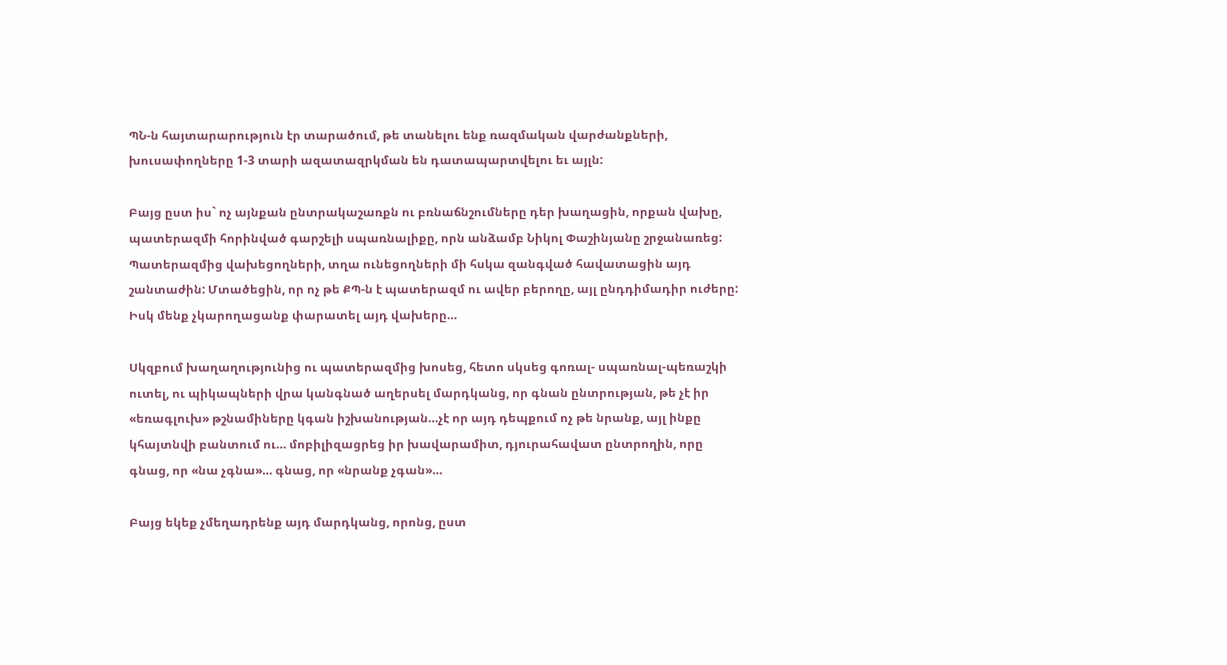ՊՆ-ն հայտարարություն էր տարածում, թե տանելու ենք ռազմական վարժանքների, խուսափողները 1-3 տարի ազատազրկման են դատապարտվելու եւ այլն:

Բայց ըստ իս` ոչ այնքան ընտրակաշառքն ու բռնաճնշումները դեր խաղացին, որքան վախը, պատերազմի հորինված գարշելի սպառնալիքը, որն անձամբ Նիկոլ Փաշինյանը շրջանառեց: Պատերազմից վախեցողների, տղա ունեցողների մի հսկա զանգված հավատացին այդ շանտաժին: Մտածեցին, որ ոչ թե ՔՊ-ն է պատերազմ ու ավեր բերողը, այլ ընդդիմադիր ուժերը: Իսկ մենք չկարողացանք փարատել այդ վախերը…

Սկզբում խաղաղությունից ու պատերազմից խոսեց, հետո սկսեց գոռալ- սպառնալ-պեռաշկի ուտել, ու պիկապների վրա կանգնած աղերսել մարդկանց, որ գնան ընտրության, թե չէ իր «եռագլուխ» թշնամիները կգան իշխանության…չէ որ այդ դեպքում ոչ թե նրանք, այլ ինքը կհայտնվի բանտում ու… մոբիլիզացրեց իր խավարամիտ, դյուրահավատ ընտրողին, որը գնաց, որ «նա չգնա»… գնաց, որ «նրանք չգան»…

Բայց եկեք չմեղադրենք այդ մարդկանց, որոնց, ըստ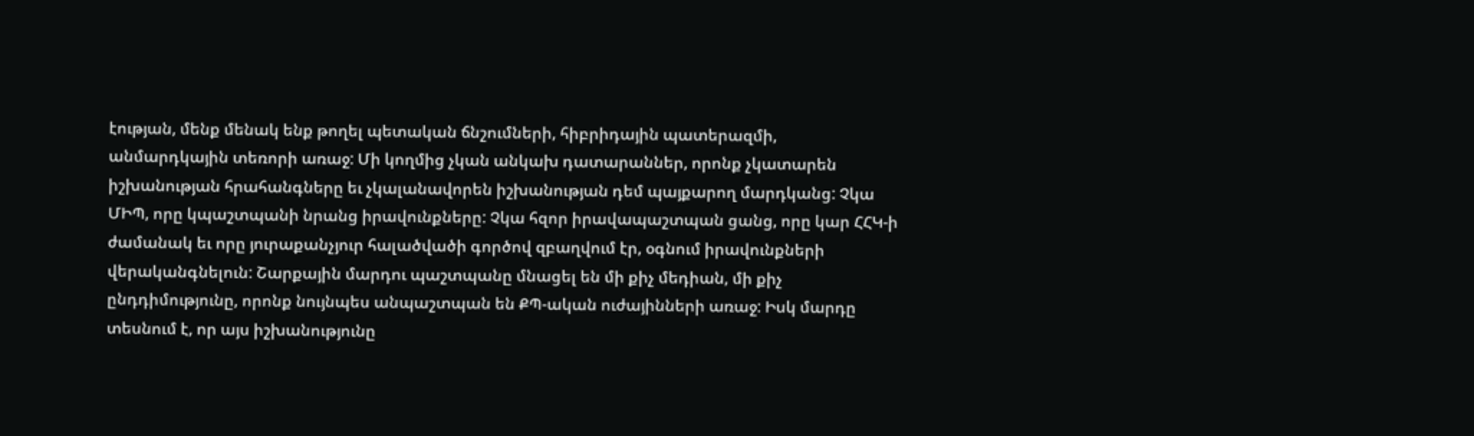էության, մենք մենակ ենք թողել պետական ճնշումների, հիբրիդային պատերազմի, անմարդկային տեռորի առաջ: Մի կողմից չկան անկախ դատարաններ, որոնք չկատարեն իշխանության հրահանգները եւ չկալանավորեն իշխանության դեմ պայքարող մարդկանց: Չկա ՄԻՊ, որը կպաշտպանի նրանց իրավունքները: Չկա հզոր իրավապաշտպան ցանց, որը կար ՀՀԿ-ի ժամանակ եւ որը յուրաքանչյուր հալածվածի գործով զբաղվում էր, օգնում իրավունքների վերականգնելուն: Շարքային մարդու պաշտպանը մնացել են մի քիչ մեդիան, մի քիչ ընդդիմությունը, որոնք նույնպես անպաշտպան են ՔՊ-ական ուժայինների առաջ: Իսկ մարդը տեսնում է, որ այս իշխանությունը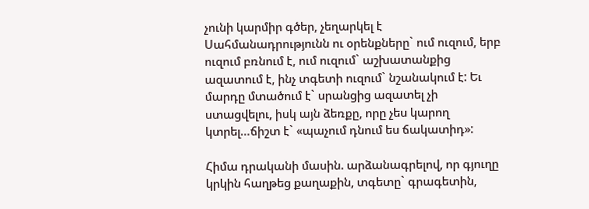չունի կարմիր գծեր, չեղարկել է Սահմանադրությունն ու օրենքները` ում ուզում, երբ ուզում բռնում է, ում ուզում` աշխատանքից ազատում է, ինչ տգետի ուզում` նշանակում է: Եւ մարդը մտածում է` սրանցից ազատել չի ստացվելու, իսկ այն ձեռքը, որը չես կարող կտրել…ճիշտ է` «պաչում դնում ես ճակատիդ»:

Հիմա դրականի մասին. արձանագրելով, որ գյուղը կրկին հաղթեց քաղաքին, տգետը` գրագետին,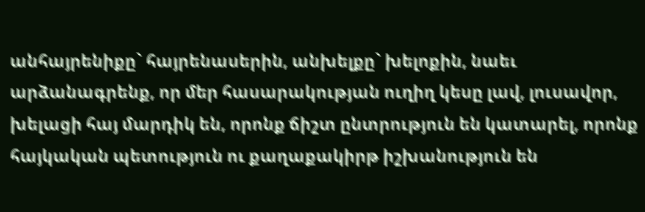անհայրենիքը` հայրենասերին, անխելքը` խելոքին, նաեւ արձանագրենք, որ մեր հասարակության ուղիղ կեսը լավ, լուսավոր, խելացի հայ մարդիկ են, որոնք ճիշտ ընտրություն են կատարել, որոնք հայկական պետություն ու քաղաքակիրթ իշխանություն են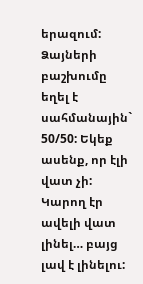երազում: Ձայների բաշխումը եղել է սահմանային` 50/50: Եկեք ասենք, որ էլի վատ չի: Կարող էր ավելի վատ լինել… բայց լավ է լինելու: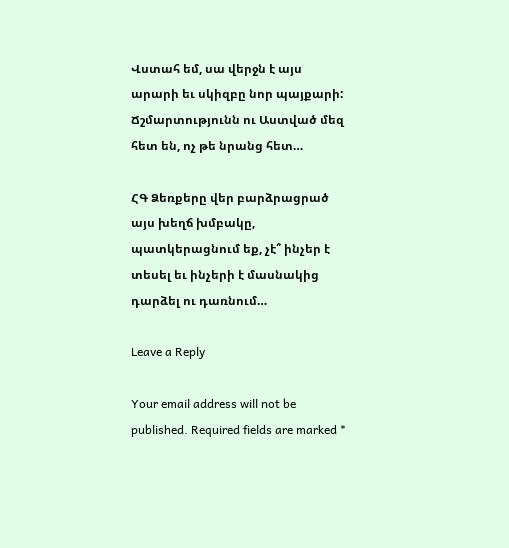Վստահ եմ, սա վերջն է այս արարի եւ սկիզբը նոր պայքարի: Ճշմարտությունն ու Աստված մեզ հետ են, ոչ թե նրանց հետ…

ՀԳ Ձեռքերը վեր բարձրացրած այս խեղճ խմբակը, պատկերացնում եք, չէ՞ ինչեր է տեսել եւ ինչերի է մասնակից դարձել ու դառնում…

Leave a Reply

Your email address will not be published. Required fields are marked *